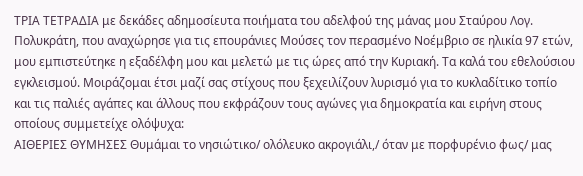ΤΡΙΑ ΤΕΤΡΑΔΙΑ με δεκάδες αδημοσίευτα ποιήματα του αδελφού της μάνας μου Σταύρου Λογ. Πολυκράτη, που αναχώρησε για τις επουράνιες Μούσες τον περασμένο Νοέμβριο σε ηλικία 97 ετών, μου εμπιστεύτηκε η εξαδέλφη μου και μελετώ με τις ώρες από την Κυριακή. Τα καλά του εθελούσιου εγκλεισμού. Μοιράζομαι έτσι μαζί σας στίχους που ξεχειλίζουν λυρισμό για το κυκλαδίτικο τοπίο και τις παλιές αγάπες και άλλους που εκφράζουν τους αγώνες για δημοκρατία και ειρήνη στους οποίους συμμετείχε ολόψυχα:
ΑΙΘΕΡΙΕΣ ΘΥΜΗΣΕΣ Θυμάμαι το νησιώτικο/ ολόλευκο ακρογιάλι,/ όταν με πορφυρένιο φως/ μας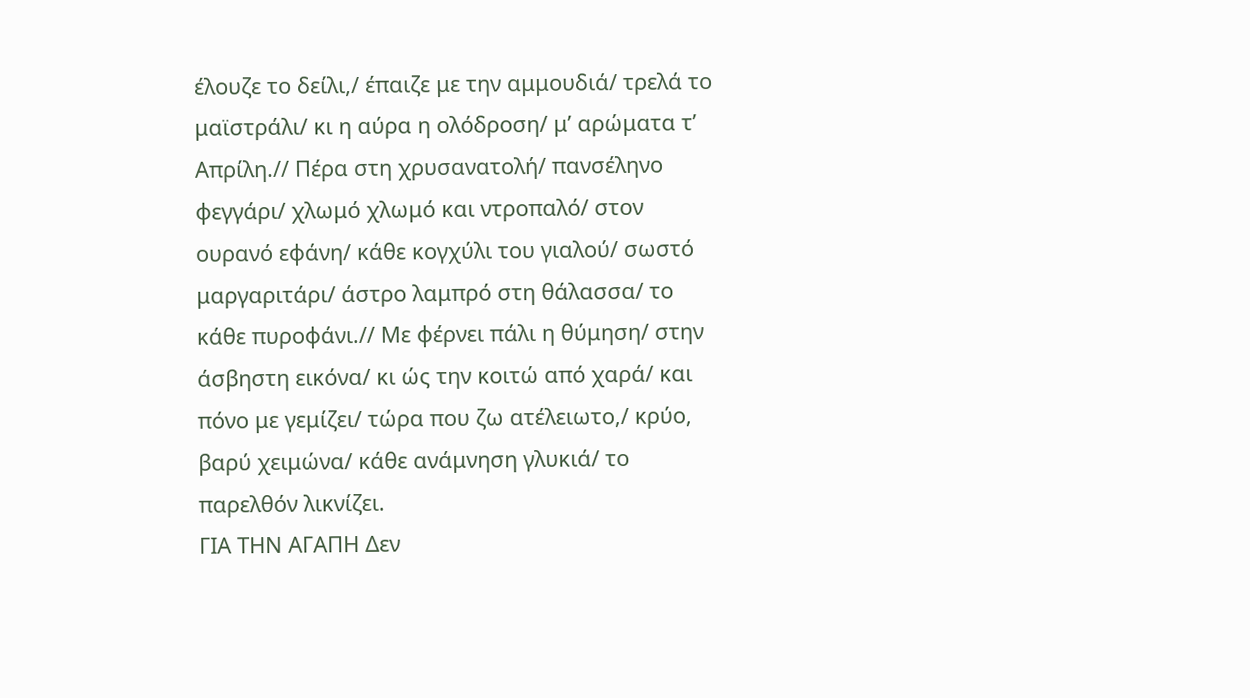έλουζε το δείλι,/ έπαιζε με την αμμουδιά/ τρελά το μαϊστράλι/ κι η αύρα η ολόδροση/ μ’ αρώματα τ’ Απρίλη.// Πέρα στη χρυσανατολή/ πανσέληνο φεγγάρι/ χλωμό χλωμό και ντροπαλό/ στον ουρανό εφάνη/ κάθε κογχύλι του γιαλού/ σωστό μαργαριτάρι/ άστρο λαμπρό στη θάλασσα/ το κάθε πυροφάνι.// Με φέρνει πάλι η θύμηση/ στην άσβηστη εικόνα/ κι ώς την κοιτώ από χαρά/ και πόνο με γεμίζει/ τώρα που ζω ατέλειωτο,/ κρύο, βαρύ χειμώνα/ κάθε ανάμνηση γλυκιά/ το παρελθόν λικνίζει.
ΓΙΑ ΤΗΝ ΑΓΑΠΗ Δεν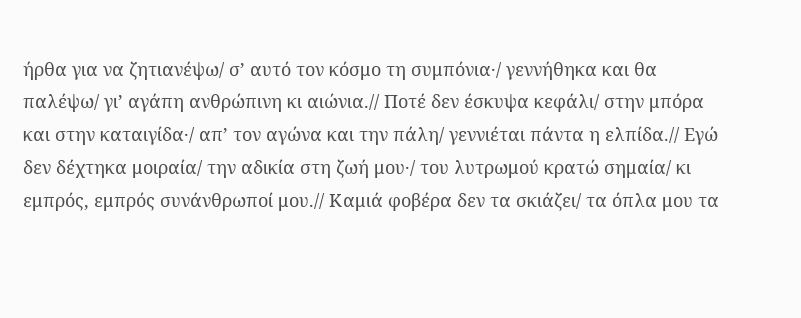ήρθα για να ζητιανέψω/ σ’ αυτό τον κόσμο τη συμπόνια·/ γεννήθηκα και θα παλέψω/ γι’ αγάπη ανθρώπινη κι αιώνια.// Ποτέ δεν έσκυψα κεφάλι/ στην μπόρα και στην καταιγίδα·/ απ’ τον αγώνα και την πάλη/ γεννιέται πάντα η ελπίδα.// Εγώ δεν δέχτηκα μοιραία/ την αδικία στη ζωή μου·/ του λυτρωμού κρατώ σημαία/ κι εμπρός, εμπρός συνάνθρωποί μου.// Καμιά φοβέρα δεν τα σκιάζει/ τα όπλα μου τα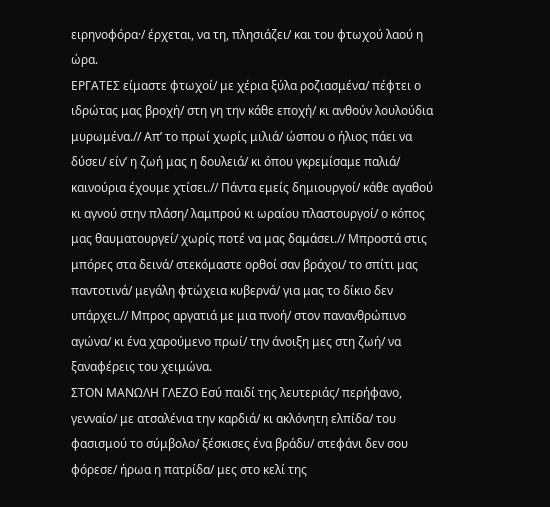ειρηνοφόρα·/ έρχεται, να τη, πλησιάζει/ και του φτωχού λαού η ώρα.
ΕΡΓΑΤΕΣ είμαστε φτωχοί/ με χέρια ξύλα ροζιασμένα/ πέφτει ο ιδρώτας μας βροχή/ στη γη την κάθε εποχή/ κι ανθούν λουλούδια μυρωμένα.// Απ’ το πρωί χωρίς μιλιά/ ώσπου ο ήλιος πάει να δύσει/ είν’ η ζωή μας η δουλειά/ κι όπου γκρεμίσαμε παλιά/ καινούρια έχουμε χτίσει.// Πάντα εμείς δημιουργοί/ κάθε αγαθού κι αγνού στην πλάση/ λαμπρού κι ωραίου πλαστουργοί/ ο κόπος μας θαυματουργεί/ χωρίς ποτέ να μας δαμάσει.// Μπροστά στις μπόρες στα δεινά/ στεκόμαστε ορθοί σαν βράχοι/ το σπίτι μας παντοτινά/ μεγάλη φτώχεια κυβερνά/ για μας το δίκιο δεν υπάρχει.// Μπρος αργατιά με μια πνοή/ στον πανανθρώπινο αγώνα/ κι ένα χαρούμενο πρωί/ την άνοιξη μες στη ζωή/ να ξαναφέρεις του χειμώνα.
ΣΤΟΝ ΜΑΝΩΛΗ ΓΛΕΖΟ Εσύ παιδί της λευτεριάς/ περήφανο, γενναίο/ με ατσαλένια την καρδιά/ κι ακλόνητη ελπίδα/ του φασισμού το σύμβολο/ ξέσκισες ένα βράδυ/ στεφάνι δεν σου φόρεσε/ ήρωα η πατρίδα/ μες στο κελί της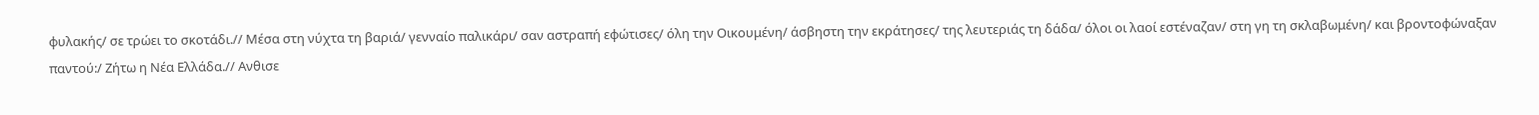φυλακής/ σε τρώει το σκοτάδι.// Μέσα στη νύχτα τη βαριά/ γενναίο παλικάρι/ σαν αστραπή εφώτισες/ όλη την Οικουμένη/ άσβηστη την εκράτησες/ της λευτεριάς τη δάδα/ όλοι οι λαοί εστέναζαν/ στη γη τη σκλαβωμένη/ και βροντοφώναξαν παντού:/ Ζήτω η Νέα Ελλάδα.// Ανθισε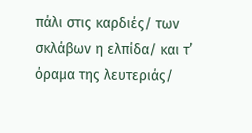πάλι στις καρδιές/ των σκλάβων η ελπίδα/ και τ’ όραμα της λευτεριάς/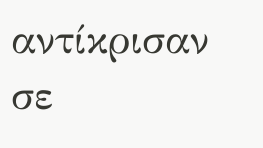αντίκρισαν σε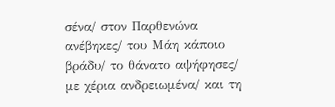σένα/ στον Παρθενώνα ανέβηκες/ του Μάη κάποιο βράδυ/ το θάνατο αψήφησες/ με χέρια ανδρειωμένα/ και τη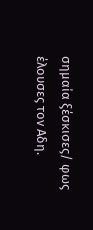σημαία ξέσκισες/ φως έλουσες τον Αδη.